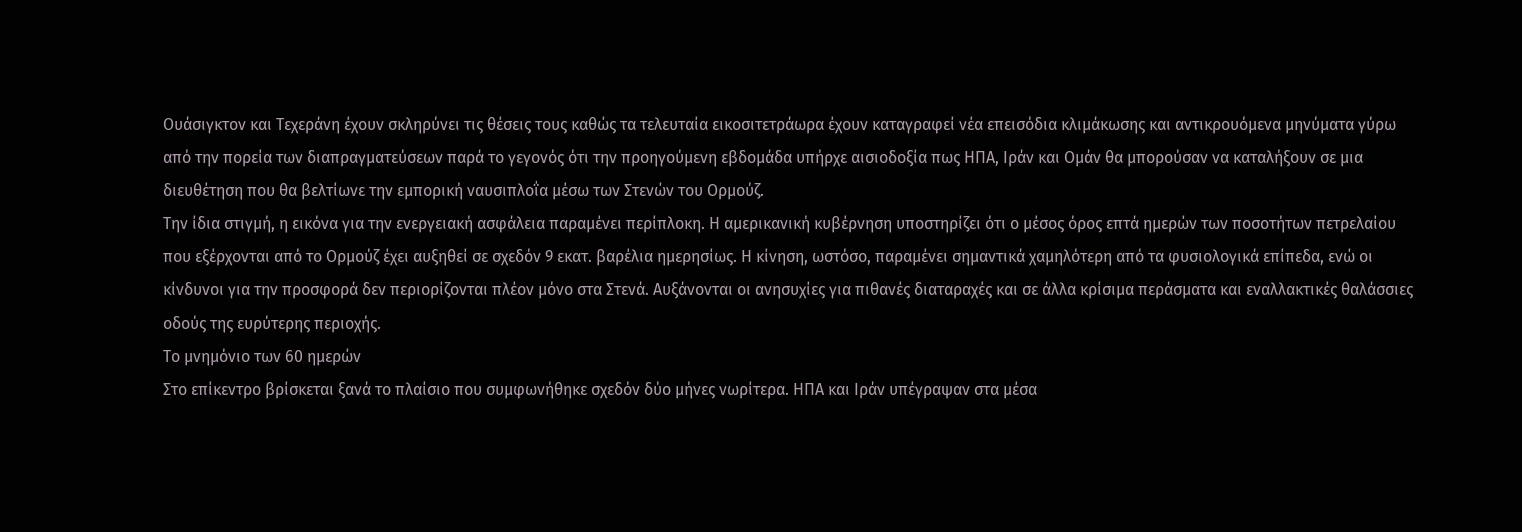Ουάσιγκτον και Τεχεράνη έχουν σκληρύνει τις θέσεις τους καθώς τα τελευταία εικοσιτετράωρα έχουν καταγραφεί νέα επεισόδια κλιμάκωσης και αντικρουόμενα μηνύματα γύρω από την πορεία των διαπραγματεύσεων παρά το γεγονός ότι την προηγούμενη εβδομάδα υπήρχε αισιοδοξία πως ΗΠΑ, Ιράν και Ομάν θα μπορούσαν να καταλήξουν σε μια διευθέτηση που θα βελτίωνε την εμπορική ναυσιπλοΐα μέσω των Στενών του Ορμούζ.
Την ίδια στιγμή, η εικόνα για την ενεργειακή ασφάλεια παραμένει περίπλοκη. Η αμερικανική κυβέρνηση υποστηρίζει ότι ο μέσος όρος επτά ημερών των ποσοτήτων πετρελαίου που εξέρχονται από το Ορμούζ έχει αυξηθεί σε σχεδόν 9 εκατ. βαρέλια ημερησίως. Η κίνηση, ωστόσο, παραμένει σημαντικά χαμηλότερη από τα φυσιολογικά επίπεδα, ενώ οι κίνδυνοι για την προσφορά δεν περιορίζονται πλέον μόνο στα Στενά. Αυξάνονται οι ανησυχίες για πιθανές διαταραχές και σε άλλα κρίσιμα περάσματα και εναλλακτικές θαλάσσιες οδούς της ευρύτερης περιοχής.
Το μνημόνιο των 60 ημερών
Στο επίκεντρο βρίσκεται ξανά το πλαίσιο που συμφωνήθηκε σχεδόν δύο μήνες νωρίτερα. ΗΠΑ και Ιράν υπέγραψαν στα μέσα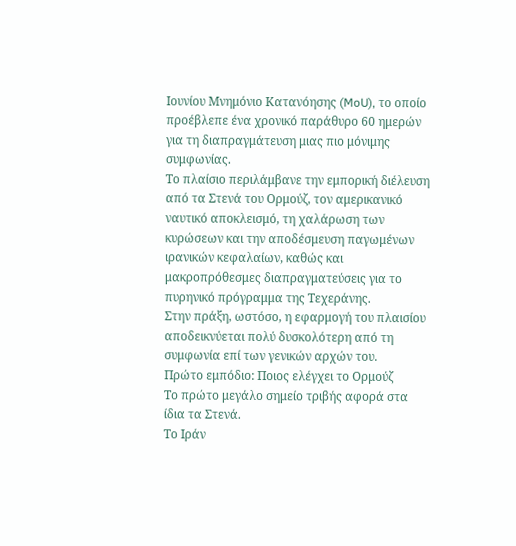Ιουνίου Μνημόνιο Κατανόησης (MoU), το οποίο προέβλεπε ένα χρονικό παράθυρο 60 ημερών για τη διαπραγμάτευση μιας πιο μόνιμης συμφωνίας.
Το πλαίσιο περιλάμβανε την εμπορική διέλευση από τα Στενά του Ορμούζ, τον αμερικανικό ναυτικό αποκλεισμό, τη χαλάρωση των κυρώσεων και την αποδέσμευση παγωμένων ιρανικών κεφαλαίων, καθώς και μακροπρόθεσμες διαπραγματεύσεις για το πυρηνικό πρόγραμμα της Τεχεράνης.
Στην πράξη, ωστόσο, η εφαρμογή του πλαισίου αποδεικνύεται πολύ δυσκολότερη από τη συμφωνία επί των γενικών αρχών του.
Πρώτο εμπόδιο: Ποιος ελέγχει το Ορμούζ
Το πρώτο μεγάλο σημείο τριβής αφορά στα ίδια τα Στενά.
Το Ιράν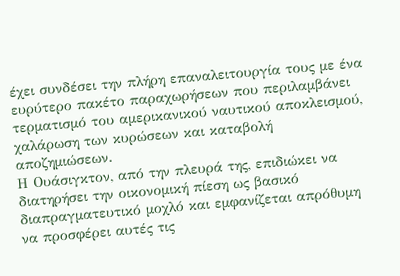έχει συνδέσει την πλήρη επαναλειτουργία τους με ένα ευρύτερο πακέτο παραχωρήσεων που περιλαμβάνει τερματισμό του αμερικανικού ναυτικού αποκλεισμού, χαλάρωση των κυρώσεων και καταβολή αποζημιώσεων.
Η Ουάσιγκτον, από την πλευρά της, επιδιώκει να διατηρήσει την οικονομική πίεση ως βασικό διαπραγματευτικό μοχλό και εμφανίζεται απρόθυμη να προσφέρει αυτές τις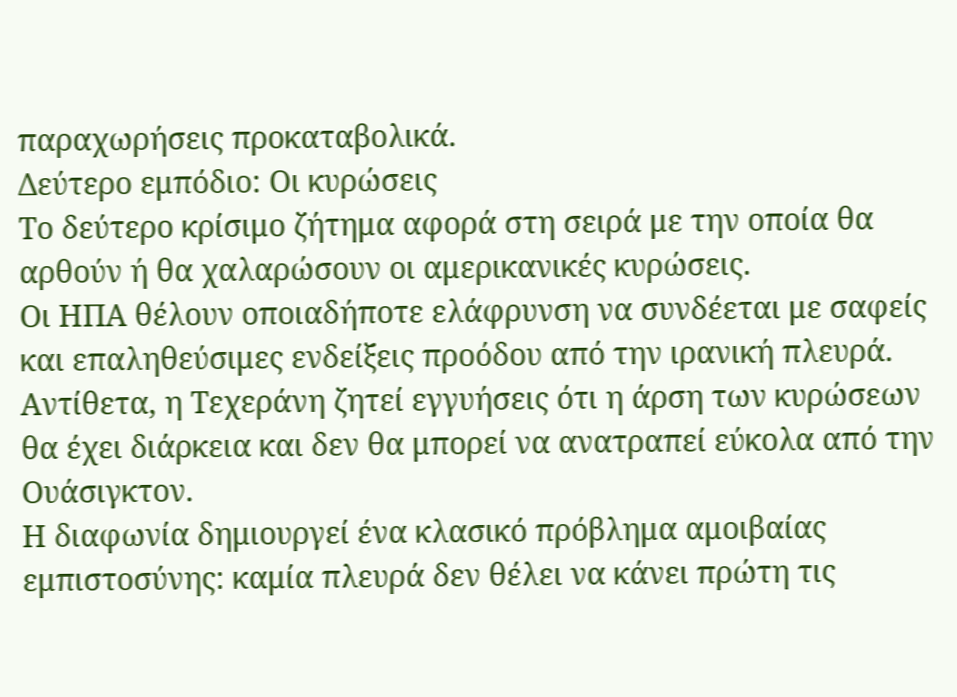παραχωρήσεις προκαταβολικά.
Δεύτερο εμπόδιο: Οι κυρώσεις
Το δεύτερο κρίσιμο ζήτημα αφορά στη σειρά με την οποία θα αρθούν ή θα χαλαρώσουν οι αμερικανικές κυρώσεις.
Οι ΗΠΑ θέλουν οποιαδήποτε ελάφρυνση να συνδέεται με σαφείς και επαληθεύσιμες ενδείξεις προόδου από την ιρανική πλευρά.
Αντίθετα, η Τεχεράνη ζητεί εγγυήσεις ότι η άρση των κυρώσεων θα έχει διάρκεια και δεν θα μπορεί να ανατραπεί εύκολα από την Ουάσιγκτον.
Η διαφωνία δημιουργεί ένα κλασικό πρόβλημα αμοιβαίας εμπιστοσύνης: καμία πλευρά δεν θέλει να κάνει πρώτη τις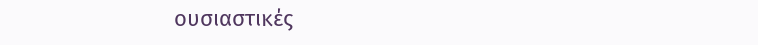ουσιαστικές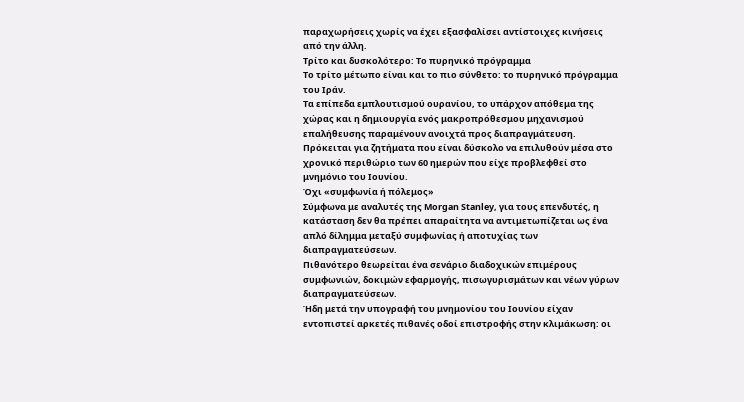παραχωρήσεις χωρίς να έχει εξασφαλίσει αντίστοιχες κινήσεις από την άλλη.
Τρίτο και δυσκολότερο: Το πυρηνικό πρόγραμμα
Το τρίτο μέτωπο είναι και το πιο σύνθετο: το πυρηνικό πρόγραμμα του Ιράν.
Τα επίπεδα εμπλουτισμού ουρανίου, το υπάρχον απόθεμα της χώρας και η δημιουργία ενός μακροπρόθεσμου μηχανισμού επαλήθευσης παραμένουν ανοιχτά προς διαπραγμάτευση.
Πρόκειται για ζητήματα που είναι δύσκολο να επιλυθούν μέσα στο χρονικό περιθώριο των 60 ημερών που είχε προβλεφθεί στο μνημόνιο του Ιουνίου.
Όχι «συμφωνία ή πόλεμος»
Σύμφωνα με αναλυτές της Morgan Stanley, για τους επενδυτές, η κατάσταση δεν θα πρέπει απαραίτητα να αντιμετωπίζεται ως ένα απλό δίλημμα μεταξύ συμφωνίας ή αποτυχίας των διαπραγματεύσεων.
Πιθανότερο θεωρείται ένα σενάριο διαδοχικών επιμέρους συμφωνιών, δοκιμών εφαρμογής, πισωγυρισμάτων και νέων γύρων διαπραγματεύσεων.
Ήδη μετά την υπογραφή του μνημονίου του Ιουνίου είχαν εντοπιστεί αρκετές πιθανές οδοί επιστροφής στην κλιμάκωση: οι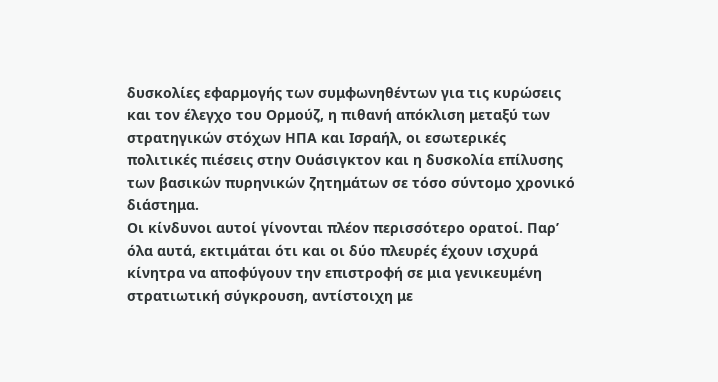δυσκολίες εφαρμογής των συμφωνηθέντων για τις κυρώσεις και τον έλεγχο του Ορμούζ, η πιθανή απόκλιση μεταξύ των στρατηγικών στόχων ΗΠΑ και Ισραήλ, οι εσωτερικές πολιτικές πιέσεις στην Ουάσιγκτον και η δυσκολία επίλυσης των βασικών πυρηνικών ζητημάτων σε τόσο σύντομο χρονικό διάστημα.
Οι κίνδυνοι αυτοί γίνονται πλέον περισσότερο ορατοί. Παρ’ όλα αυτά, εκτιμάται ότι και οι δύο πλευρές έχουν ισχυρά κίνητρα να αποφύγουν την επιστροφή σε μια γενικευμένη στρατιωτική σύγκρουση, αντίστοιχη με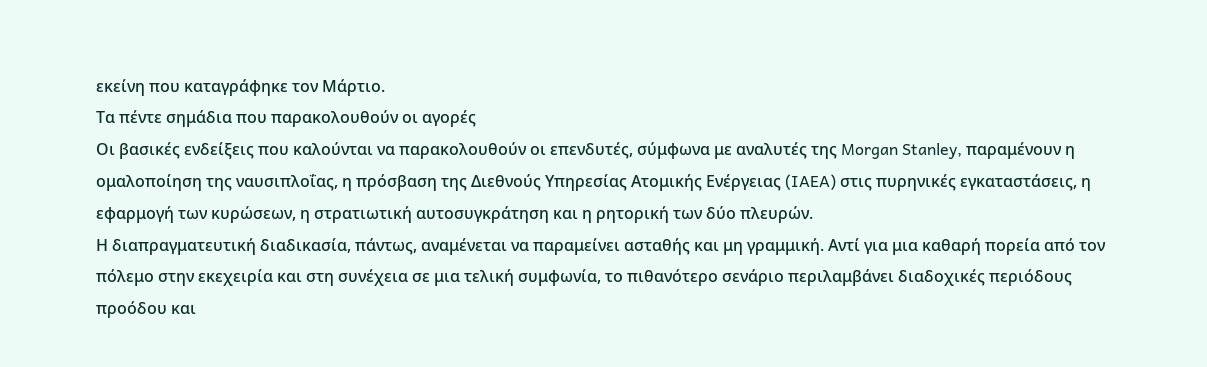εκείνη που καταγράφηκε τον Μάρτιο.
Τα πέντε σημάδια που παρακολουθούν οι αγορές
Οι βασικές ενδείξεις που καλούνται να παρακολουθούν οι επενδυτές, σύμφωνα με αναλυτές της Morgan Stanley, παραμένουν η ομαλοποίηση της ναυσιπλοΐας, η πρόσβαση της Διεθνούς Υπηρεσίας Ατομικής Ενέργειας (IAEA) στις πυρηνικές εγκαταστάσεις, η εφαρμογή των κυρώσεων, η στρατιωτική αυτοσυγκράτηση και η ρητορική των δύο πλευρών.
Η διαπραγματευτική διαδικασία, πάντως, αναμένεται να παραμείνει ασταθής και μη γραμμική. Αντί για μια καθαρή πορεία από τον πόλεμο στην εκεχειρία και στη συνέχεια σε μια τελική συμφωνία, το πιθανότερο σενάριο περιλαμβάνει διαδοχικές περιόδους προόδου και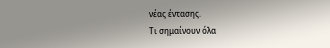νέας έντασης.
Τι σημαίνουν όλα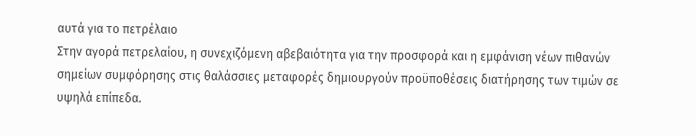αυτά για το πετρέλαιο
Στην αγορά πετρελαίου, η συνεχιζόμενη αβεβαιότητα για την προσφορά και η εμφάνιση νέων πιθανών σημείων συμφόρησης στις θαλάσσιες μεταφορές δημιουργούν προϋποθέσεις διατήρησης των τιμών σε υψηλά επίπεδα.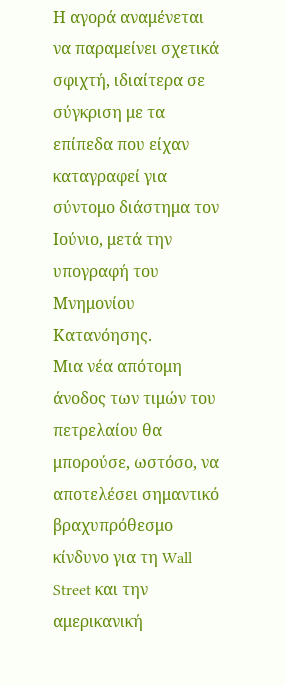Η αγορά αναμένεται να παραμείνει σχετικά σφιχτή, ιδιαίτερα σε σύγκριση με τα επίπεδα που είχαν καταγραφεί για σύντομο διάστημα τον Ιούνιο, μετά την υπογραφή του Μνημονίου Κατανόησης.
Μια νέα απότομη άνοδος των τιμών του πετρελαίου θα μπορούσε, ωστόσο, να αποτελέσει σημαντικό βραχυπρόθεσμο κίνδυνο για τη Wall Street και την αμερικανική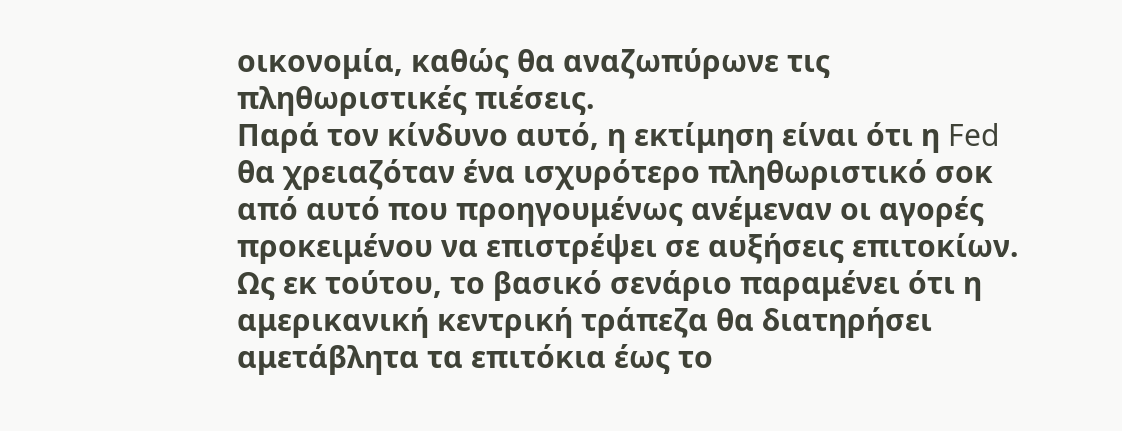οικονομία, καθώς θα αναζωπύρωνε τις πληθωριστικές πιέσεις.
Παρά τον κίνδυνο αυτό, η εκτίμηση είναι ότι η Fed θα χρειαζόταν ένα ισχυρότερο πληθωριστικό σοκ από αυτό που προηγουμένως ανέμεναν οι αγορές προκειμένου να επιστρέψει σε αυξήσεις επιτοκίων. Ως εκ τούτου, το βασικό σενάριο παραμένει ότι η αμερικανική κεντρική τράπεζα θα διατηρήσει αμετάβλητα τα επιτόκια έως το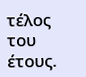τέλος του έτους.